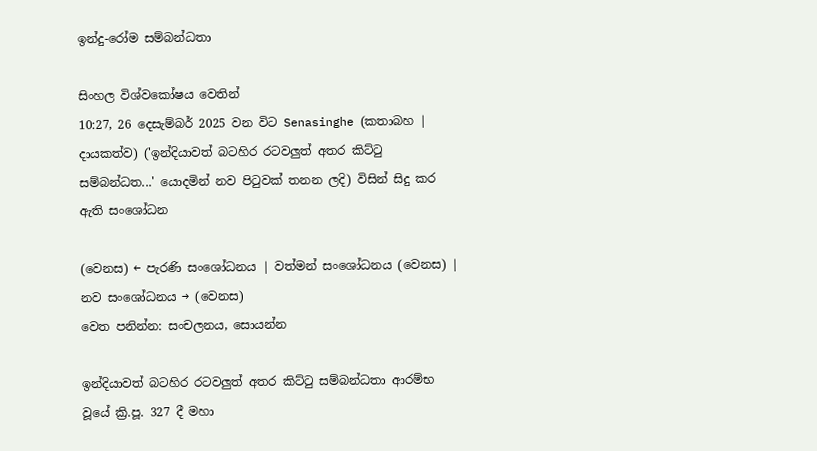ඉන්දු-රෝම සම්බන්ධතා

සිංහල විශ්වකෝෂය වෙතින්
10:27, 26 දෙසැම්බර් 2025 වන විට Senasinghe (කතාබහ | දායකත්ව) ('ඉන්දියාවත් බටහිර රටවලුත් අතර කිට්ටු සම්බන්ධත...' යොදමින් නව පිටුවක් තනන ලදි) විසින් සිදු කර ඇති සංශෝධන

(වෙනස) ← පැරණි සංශෝධනය | වත්මන් සංශෝධනය (වෙනස) | නව සංශෝධනය → (වෙනස)
වෙත පනින්න: සංචලනය, සොයන්න

ඉන්දියාවත් බටහිර රටවලුත් අතර කිට්ටු සම්බන්ධතා ආරම්භ වූයේ ක්‍රි.පූ. 327 දී මහා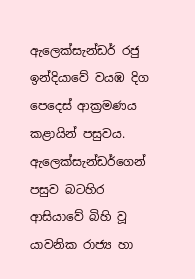ඇලෙක්සැන්ඩර් රජු ඉන්දියාවේ වයඹ දිග පෙදෙස් ආක්‍රමණය කළායින් පසුවය. ඇලෙක්සැන්ඩර්ගෙන් පසුව බටහිර ආසියාවේ බිහි වූ යාවනික රාජ්‍ය හා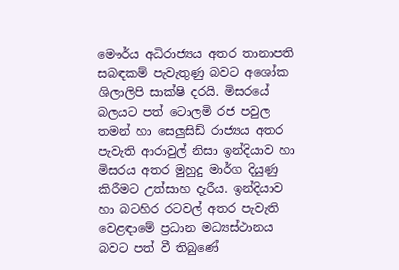මෞර්ය අධිරාජ්‍යය අතර තානාපති සබඳකම් පැවැතුණු බවට අශෝක ශිලාලිපි සාක්ෂි දරයි. මිසරයේ බලයට පත් ටොලමි රජ පවුල තමන් හා සෙලුසිඩ් රාජ්‍යය අතර පැවැති ආරාවුල් නිසා ඉන්දියාව හා මිසරය අතර මුහුදු මාර්ග දියුණු කිරීමට උත්සාහ දැරීය. ඉන්දියාව හා බටහිර රටවල් අතර පැවැති වෙළඳාමේ ප්‍රධාන මධ්‍යස්ථානය බවට පත් වී තිබුණේ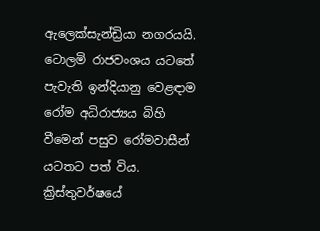ඇලෙක්සැන්ඩ්‍රියා නගරයයි. ටොලමි රාජවංශය යටතේ පැවැති ඉන්දියානු වෙළඳාම රෝම අධිරාජ්‍යය බිහි වීමෙන් පසුව රෝමවාසීන් යටතට පත් විය. ක්‍රිස්තුවර්ෂයේ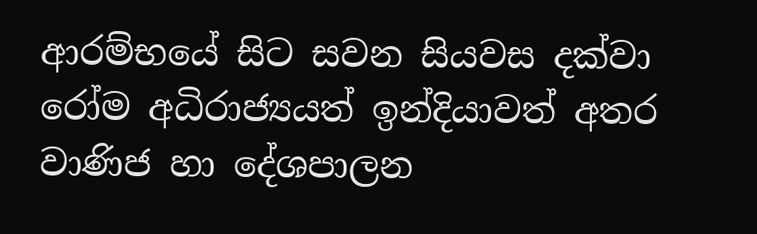ආරම්භයේ සිට සවන සියවස දක්වා රෝම අධිරාජ්‍යයත් ඉන්දියාවත් අතර වාණිජ හා දේශපාලන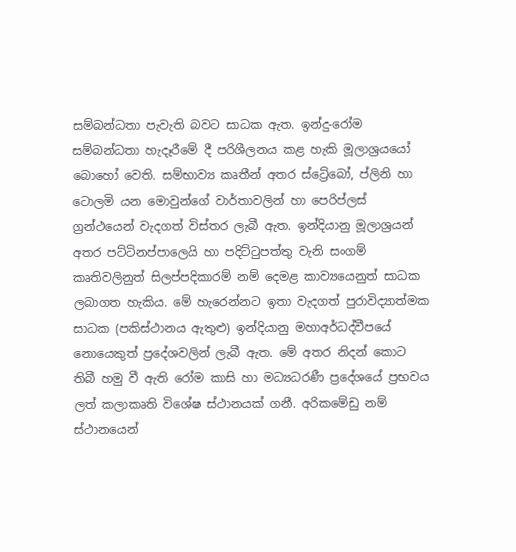සම්බන්ධතා පැවැති බවට සාධක ඇත. ඉන්දු-රෝම සම්බන්ධතා හැදෑරීමේ දී පරිශීලනය කළ හැකි මූලාශ්‍රයයෝ බොහෝ වෙති. සම්භාව්‍ය කෘතීන් අතර ස්ට්‍රේබෝ, ප්ලිනි හා ටොලමි යන මොවුන්ගේ වාර්තාවලින් හා පෙරිප්ලස් ග්‍රන්ථයෙන් වැදගත් විස්තර ලැබී ඇත. ඉන්දියානු මූලාශ්‍රයන් අතර පට්ටිනප්පාලෙයි හා පදිට්ටුපත්තු වැනි සංගම් කෘතිවලිනුත් සිලප්පදිකාරම් නම් දෙමළ කාව්‍යයෙනුත් සාධක ලබාගත හැකිය. මේ හැරෙන්නට ඉතා වැදගත් පුරාවිද්‍යාත්මක සාධක (පකිස්ථානය ඇතුළු) ඉන්දියානු මහාඅර්ධද්වීපයේ නොයෙකුත් ප්‍රදේශවලින් ලැබී ඇත. මේ අතර නිදන් කොට තිබී හමු වී ඇති රෝම කාසි හා මධ්‍යධරණී ප්‍රදේශයේ ප්‍රභවය ලත් කලාකෘති විශේෂ ස්ථානයක් ගනී. අරිකමේඩු නම් ස්ථානයෙන්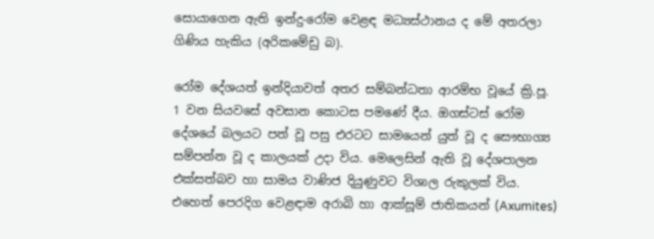සොයාගෙන ඇති ඉන්දු-රෝම වෙළඳ මධ්‍යස්ථානය ද මේ අතරලා ගිණිය හැකිය (අරිකමේඩු බ).

රෝම දේශයත් ඉන්දියාවත් අතර සම්බන්ධතා ආරම්භ වූයේ ක්‍රි.පූ. 1 වන සියවසේ අවසාන කොටස පමණේ දීය. ඔගස්ටස් රෝම දේශයේ බලයට පත් වූ පසු එරටට සාමයෙන් යුත් වූ ද සෞභාග්‍ය සම්පන්න වූ ද කාලයක් උදා විය. මෙලෙසින් ඇති වූ දේශපාලන එක්සත්බව හා සාමය වාණිජ දියුණුවට විශාල රුකුලක් විය. එහෙත් පෙරදිග වෙළඳාම අරාබි හා ආක්සූම් ජාතිකයන් (Axumites)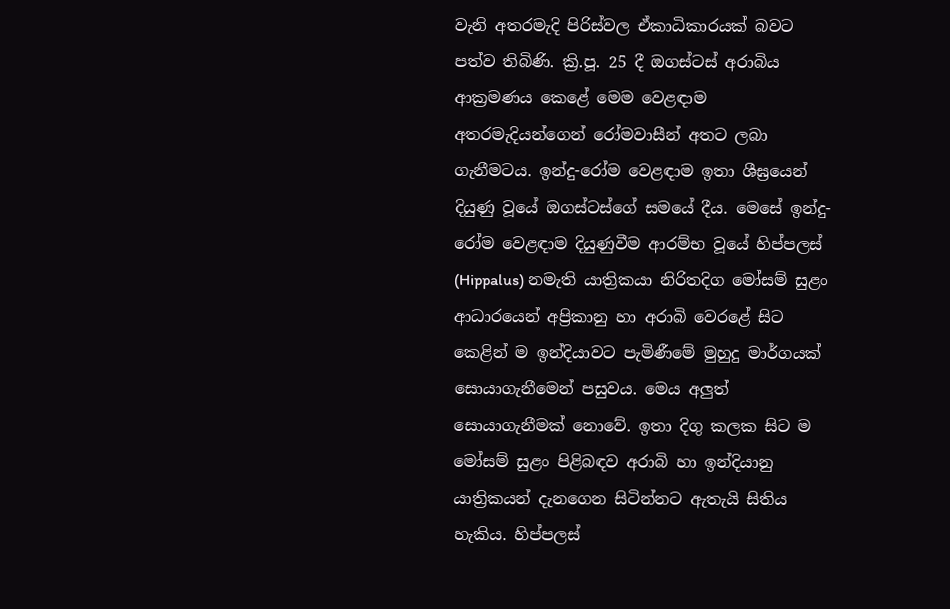වැනි අතරමැදි පිරිස්වල ඒකාධිකාරයක් බවට පත්ව තිබිණි. ක්‍රි.පූ. 25 දී ඔගස්ටස් අරාබිය ආක්‍රමණය කෙළේ මෙම වෙළඳාම අතරමැදියන්ගෙන් රෝමවාසීන් අතට ලබා ගැනීමටය. ඉන්දු-රෝම වෙළඳාම ඉතා ශීඝ්‍රයෙන් දියුණු වූයේ ඔගස්ටස්ගේ සමයේ දීය. මෙසේ ඉන්දු-රෝම වෙළඳාම දියුණුවීම ආරම්භ වූයේ හිප්පලස් (Hippalus) නමැති යාත්‍රිකයා නිරිතදිග මෝසම් සුළං ආධාරයෙන් අප්‍රිකානු හා අරාබි වෙරළේ සිට කෙළින් ම ඉන්දියාවට පැමිණීමේ මුහුදු මාර්ගයක් සොයාගැනීමෙන් පසුවය. මෙය අලුත් සොයාගැනීමක් නොවේ. ඉතා දිගු කලක සිට ම මෝසම් සුළං පිළිබඳව අරාබි හා ඉන්දියානු යාත්‍රිකයන් දැනගෙන සිටින්නට ඇතැයි සිතිය හැකිය. හිප්පලස්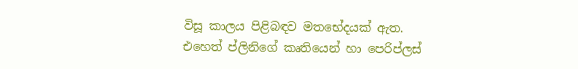විසූ කාලය පිළිබඳව මතභේදයක් ඇත. එහෙත් ප්ලිනිගේ කෘතියෙන් හා පෙරිප්ලස්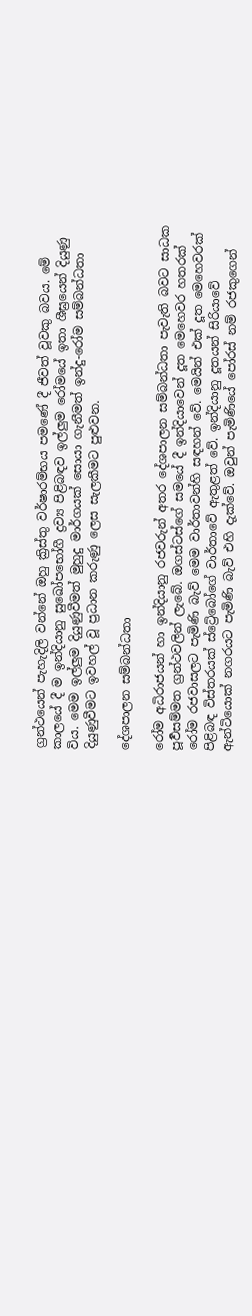ග්‍රන්ථයෙන් පැහැදිලි වන්නේ ඔහු ක්‍රිස්තු වර්ෂාරම්භය පමණේ දී ජීවත් වූවකු බවය. මේ කාලයේ දී ම ඉන්දියානු සුඛෝපභෝගී ද්‍රව්‍ය පිළිබඳව ඉල්ලුම රෝමයේ ඉතා ශීඝ්‍රයෙන් දියුණු විය. මෙම ඉල්ලුම දියුණුවීමත් මුහුදු මාර්ගයක් සොයා ගැනීමත් ඉන්දු-රෝම සම්බන්ධතා දියුණුවීමට ඉවහල් වූ ප්‍රධාන කරුණු ලෙස සැලකීමට පුළුවන.

දේශපාලන සම්බන්ධතා

රෝම අධිරාජයන් හා ඉන්දියානු රජවරුන් අතර දේශපාලන සම්බන්ධතා පැවැති බවට සාධක පූර්‍වසම්මත ග්‍රන්ථවලින් ලැබේ. ඔගස්ටස්ගේ සමයේ දී ඉන්දියාවෙන් දූත මෙහෙවර හතරක් රෝම රජවාසලට පැමිණි බැව් මෙම වාර්තාවන්හි සඳහන් වේ. මෙයින් එක් දූත මෙහෙවරක් පිළිබඳ විස්තරයක් ස්ට්‍රේබෝගේ වාර්තාවේ ඇතුළත් වේ. ඉන්දියානු දූතයන් සිරියාවේ ඇන්ටියොක් නගරයට පැමිණි බැව් එහි දැක්වේ. ඔවුන් පැමිණියේ පෝරස් නම් රජකුගෙන්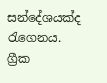සන්දේශයක්ද රැගෙනය. ග්‍රීක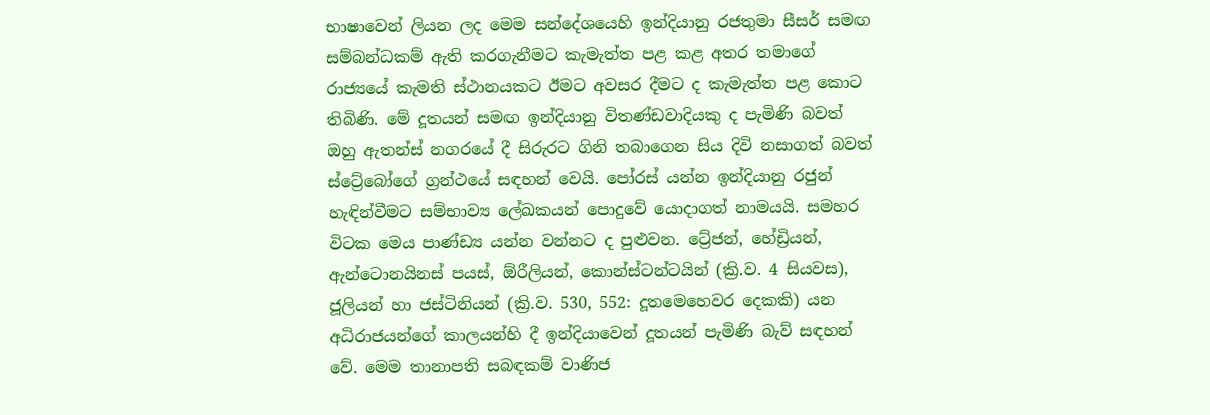භාෂාවෙන් ලියන ලද මෙම සන්දේශයෙහි ඉන්දියානු රජතුමා සීසර් සමඟ සම්බන්ධකම් ඇති කරගැනීමට කැමැත්ත පළ කළ අතර තමාගේ රාජ්‍යයේ කැමති ස්ථානයකට ඊමට අවසර දීමට ද කැමැත්ත පළ කොට තිබිණි. මේ දූතයන් සමඟ ඉන්දියානු විතණ්ඩවාදියකු ද පැමිණි බවත් ඔහු ඇතන්ස් නගරයේ දී සිරුරට ගිනි තබාගෙන සිය දිවි නසාගත් බවත් ස්ට්‍රේබෝගේ ග්‍රන්ථයේ සඳහන් වෙයි. පෝරස් යන්න ඉන්දියානු රජුන් හැඳින්වීමට සම්භාව්‍ය ලේඛකයන් පොදුවේ යොදාගත් නාමයයි. සමහර විටක මෙය පාණ්ඩ්‍ය යන්න වන්නට ද පුළුවන. ට්‍රේජන්, හේඩ්‍රියන්, ඇන්ටොනයිනස් පයස්, ඕරීලියන්, කොන්ස්ටන්ටයින් (ක්‍රි.ව. 4 සියවස), ජූලියන් හා ජස්ටිනියන් (ක්‍රි.ව. 530, 552: දූතමෙහෙවර දෙකකි) යන අධිරාජයන්ගේ කාලයන්හි දී ඉන්දියාවෙන් දූතයන් පැමිණි බැව් සඳහන් වේ. මෙම තානාපති සබඳකම් වාණිජ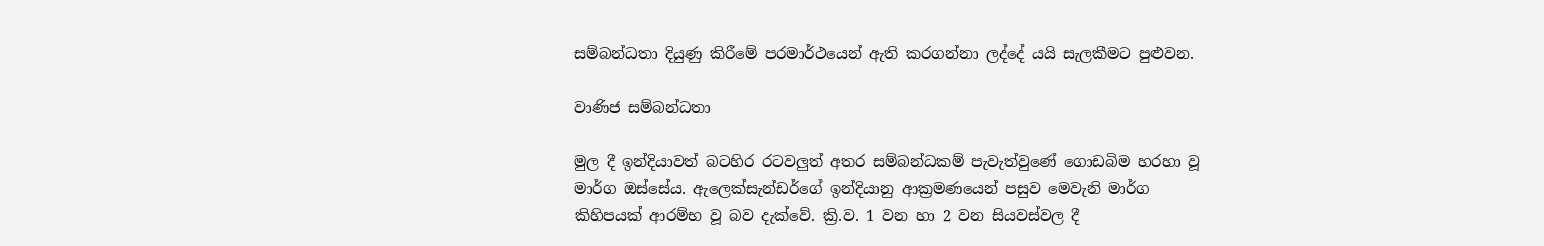සම්බන්ධතා දියුණු කිරීමේ පරමාර්ථයෙන් ඇති කරගන්නා ලද්දේ යයි සැලකීමට පුළුවන.

වාණිජ සම්බන්ධතා

මුල දී ඉන්දියාවත් බටහිර රටවලුත් අතර සම්බන්ධකම් පැවැත්වුණේ ගොඩබිම හරහා වූ මාර්ග ඔස්සේය. ඇලෙක්සැන්ඩර්ගේ ඉන්දියානු ආක්‍රමණයෙන් පසුව මෙවැනි මාර්ග කිහිපයක් ආරම්භ වූ බව දැක්වේ. ක්‍රි.ව. 1 වන හා 2 වන සියවස්වල දී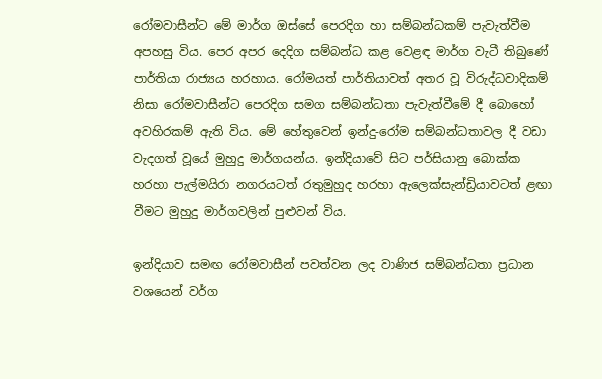රෝමවාසීන්ට මේ මාර්ග ඔස්සේ පෙරදිග හා සම්බන්ධකම් පැවැත්වීම අපහසු විය. පෙර අපර දෙදිග සම්බන්ධ කළ වෙළඳ මාර්ග වැටී තිබුණේ පාර්තියා රාජ්‍යය හරහාය. රෝමයත් පාර්තියාවත් අතර වූ විරුද්ධවාදිකම් නිසා රෝමවාසීන්ට පෙරදිග සමග සම්බන්ධතා පැවැත්වීමේ දී බොහෝ අවහිරකම් ඇති විය. මේ හේතුවෙන් ඉන්දු-රෝම සම්බන්ධතාවල දී වඩා වැදගත් වූයේ මුහුදු මාර්ගයන්ය. ඉන්දියාවේ සිට පර්සියානු බොක්ක හරහා පැල්මයිරා නගරයටත් රතුමුහුද හරහා ඇලෙක්සැන්ඩ්‍රියාවටත් ළඟා වීමට මුහුදු මාර්ගවලින් පුළුවන් විය.

ඉන්දියාව සමඟ රෝමවාසීන් පවත්වන ලද වාණිජ සම්බන්ධතා ප්‍රධාන වශයෙන් වර්ග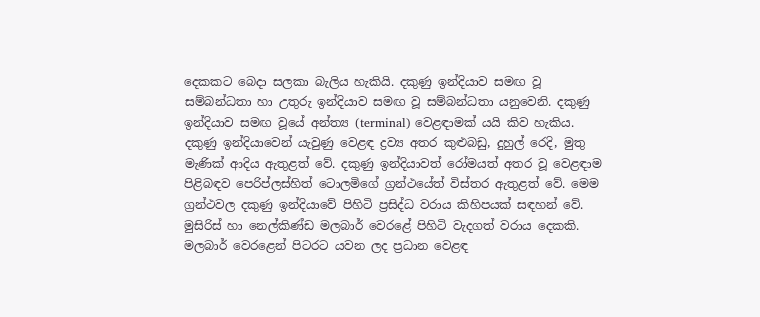දෙකකට බෙදා සලකා බැලිය හැකියි. දකුණු ඉන්දියාව සමඟ වූ සම්බන්ධතා හා උතුරු ඉන්දියාව සමඟ වූ සම්බන්ධතා යනුවෙනි. දකුණු ඉන්දියාව සමඟ වූයේ අන්ත්‍ය (terminal) වෙළඳාමක් යයි කිව හැකිය. දකුණු ඉන්දියාවෙන් යැවුණු වෙළඳ ද්‍රව්‍ය අතර කුළුබඩු, දුහුල් රෙදි, මුතු මැණික් ආදිය ඇතුළත් වේ. දකුණු ඉන්දියාවත් රෝමයත් අතර වූ වෙළඳාම පිළිබඳව පෙරිප්ලස්හිත් ටොලමිගේ ග්‍රන්ථයේත් විස්තර ඇතුළත් වේ. මෙම ග්‍රන්ථවල දකුණු ඉන්දියාවේ පිහිටි ප්‍රසිද්ධ වරාය කිහිපයක් සඳහන් වේ. මුසිරිස් හා නෙල්කිණ්ඩ මලබාර් වෙරළේ පිහිටි වැදගත් වරාය දෙකකි. මලබාර් වෙරළෙන් පිටරට යවන ලද ප්‍රධාන වෙළඳ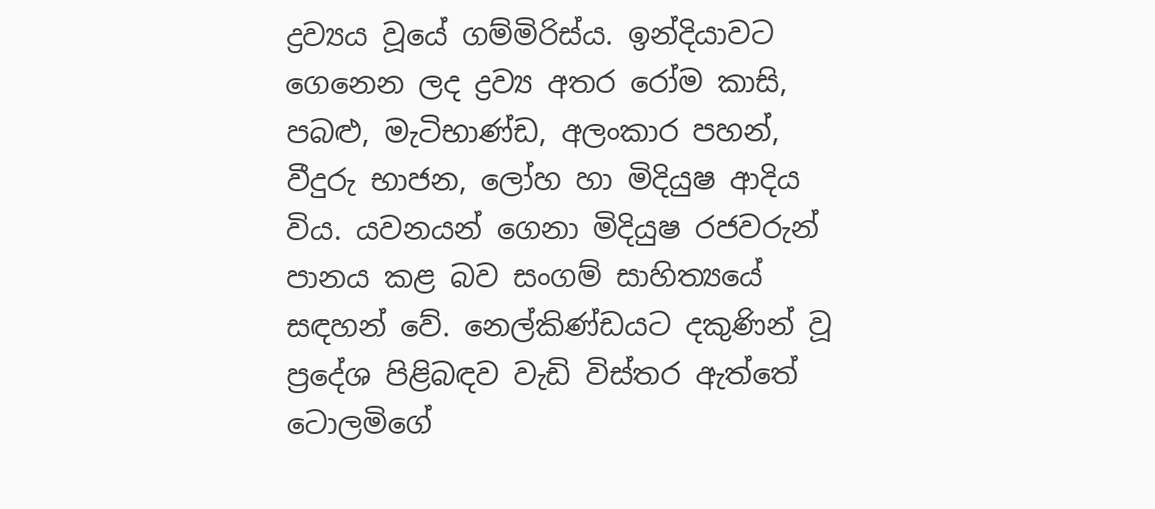ද්‍රව්‍යය වූයේ ගම්මිරිස්ය. ඉන්දියාවට ගෙනෙන ලද ද්‍රව්‍ය අතර රෝම කාසි, පබළු, මැටිභාණ්ඩ, අලංකාර පහන්, වීදුරු භාජන, ලෝහ හා මිදියුෂ ආදිය විය. යවනයන් ගෙනා මිදියුෂ රජවරුන් පානය කළ බව සංගම් සාහිත්‍යයේ සඳහන් වේ. නෙල්කිණ්ඩයට දකුණින් වූ ප්‍රදේශ පිළිබඳව වැඩි විස්තර ඇත්තේ ටොලමිගේ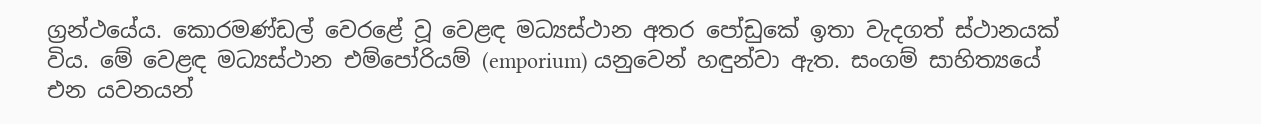ග්‍රන්ථයේය. කොරමණ්ඩල් වෙරළේ වූ වෙළඳ මධ්‍යස්ථාන අතර පෝඩුකේ ඉතා වැදගත් ස්ථානයක් විය. මේ වෙළඳ මධ්‍යස්ථාන එම්පෝරියම් (emporium) යනුවෙන් හඳුන්වා ඇත. සංගම් සාහිත්‍යයේ එන යවනයන්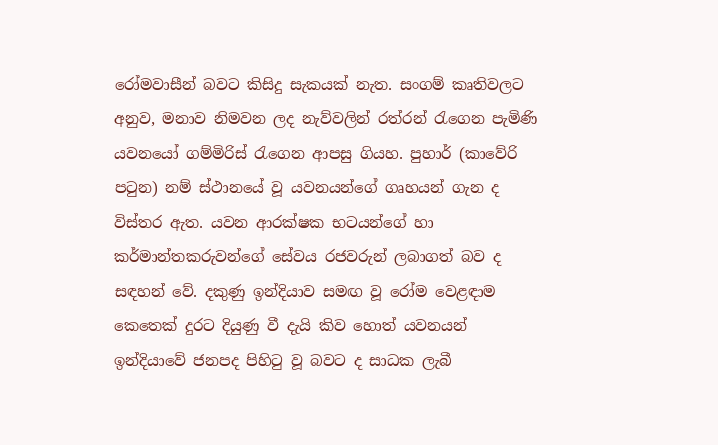රෝමවාසීන් බවට කිසිදු සැකයක් නැත. සංගම් කෘතිවලට අනුව, මනාව නිමවන ලද නැව්වලින් රත්රන් රැගෙන පැමිණි යවනයෝ ගම්මිරිස් රැගෙන ආපසු ගියහ. පුහාර් (කාවේරි පටුන) නම් ස්ථානයේ වූ යවනයන්ගේ ගෘහයන් ගැන ද විස්තර ඇත. යවන ආරක්ෂක භටයන්ගේ හා කර්මාන්තකරුවන්ගේ සේවය රජවරුන් ලබාගත් බව ද සඳහන් වේ. දකුණු ඉන්දියාව සමඟ වූ රෝම වෙළඳාම කෙතෙක් දුරට දියුණු වී දැයි කිව හොත් යවනයන් ඉන්දියාවේ ජනපද පිහිටු වූ බවට ද සාධක ලැබී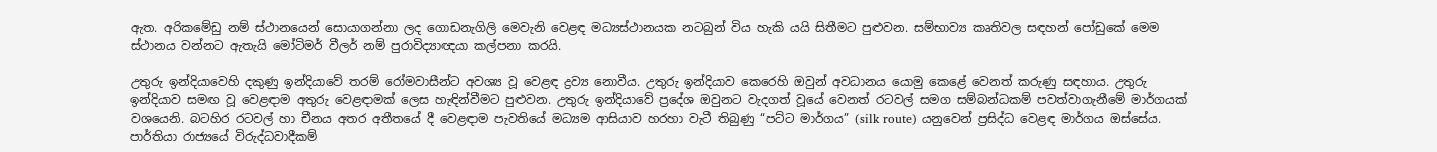ඇත. අරිකමේඩු නම් ස්ථානයෙන් සොයාගන්නා ලද ගොඩනැගිලි මෙවැනි වෙළඳ මධ්‍යස්ථානයක නටබුන් විය හැකි යයි සිතීමට පුළුවන. සම්භාව්‍ය කෘතිවල සඳහන් පෝඩුකේ මෙම ස්ථානය වන්නට ඇතැයි මෝටිමර් වීලර් නම් පුරාවිද්‍යාඥයා කල්පනා කරයි.

උතුරු ඉන්දියාවෙහි දකුණු ඉන්දියාවේ තරම් රෝමවාසීන්ට අවශ්‍ය වූ වෙළඳ ද්‍රව්‍ය නොවීය. උතුරු ඉන්දියාව කෙරෙහි ඔවුන් අවධානය යොමු කෙළේ වෙනත් කරුණු සඳහාය. උතුරු ඉන්දියාව සමඟ වූ වෙළඳාම අතුරු වෙළඳාමක් ලෙස හැඳින්වීමට පුළුවන. උතුරු ඉන්දියාවේ ප්‍රදේශ ඔවුනට වැදගත් වූයේ වෙනත් රටවල් සමග සම්බන්ධකම් පවත්වාගැනීමේ මාර්ගයක් වශයෙනි. බටහිර රටවල් හා චීනය අතර අතීතයේ දී වෙළඳාම පැවතියේ මධ්‍යම ආසියාව හරහා වැටී තිබුණු “පට්ට මාර්ගය” (silk route) යනුවෙන් ප්‍රසිද්ධ වෙළඳ මාර්ගය ඔස්සේය. පාර්තියා රාජ්‍යයේ විරුද්ධවාදීකම්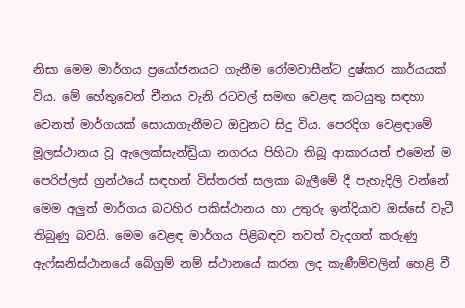නිසා මෙම මාර්ගය ප්‍රයෝජනයට ගැනීම රෝමවාසීන්ට දුෂ්කර කාර්යයක් විය. මේ හේතුවෙන් චීනය වැනි රටවල් සමඟ වෙළඳ කටයුතු සඳහා වෙනත් මාර්ගයක් සොයාගැනීමට ඔවුනට සිදු විය. පෙරදිග වෙළඳාමේ මූලස්ථානය වූ ඇලෙක්සැන්ඩ්‍රියා නගරය පිහිටා තිබූ ආකාරයත් එමෙන් ම පෙරිප්ලස් ග්‍රන්ථයේ සඳහන් විස්තරත් සලකා බැලීමේ දී පැහැදිලි වන්නේ මෙම අලුත් මාර්ගය බටහිර පකිස්ථානය හා උතුරු ඉන්දියාව ඔස්සේ වැටී තිබුණු බවයි. මෙම වෙළඳ මාර්ගය පිළිබඳව තවත් වැදගත් කරුණු ඇෆ්ඝනිස්ථානයේ බේග්‍රම් නම් ස්ථානයේ කරන ලද කැණීම්වලින් හෙළි වී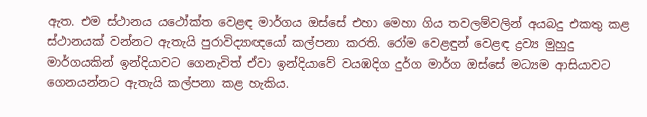ඇත. එම ස්ථානය යථෝක්ත වෙළඳ මාර්ගය ඔස්සේ එහා මෙහා ගිය තවලම්වලින් අයබදු එකතු කළ ස්ථානයක් වන්නට ඇතැයි පුරාවිද්‍යාඥයෝ කල්පනා කරති. රෝම වෙළඳුන් වෙළඳ ද්‍රව්‍ය මුහුදු මාර්ගයකින් ඉන්දියාවට ගෙනැවිත් ඒවා ඉන්දියාවේ වයඹදිග දුර්ග මාර්ග ඔස්සේ මධ්‍යම ආසියාවට ගෙනයන්නට ඇතැයි කල්පනා කළ හැකිය.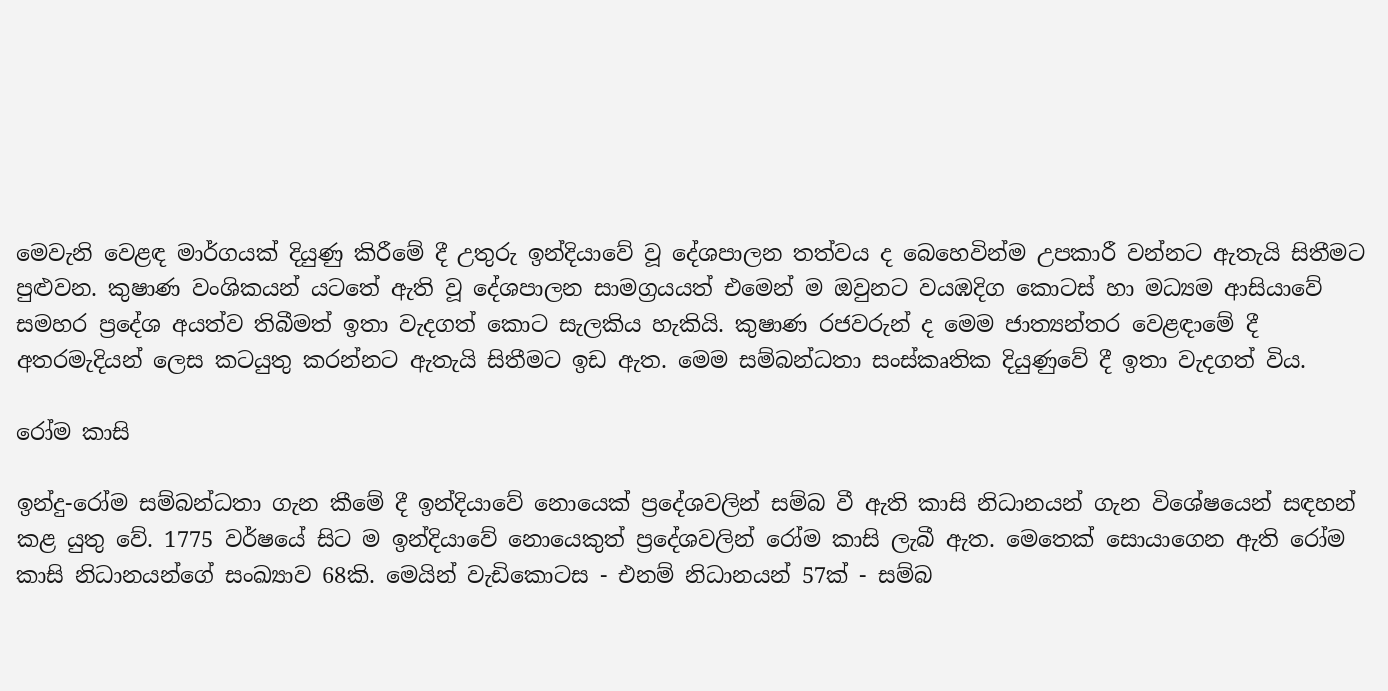මෙවැනි වෙළඳ මාර්ගයක් දියුණු කිරීමේ දී උතුරු ඉන්දියාවේ වූ දේශපාලන තත්වය ද බෙහෙවින්ම උපකාරී වන්නට ඇතැයි සිතීමට පුළුවන. කුෂාණ වංශිකයන් යටතේ ඇති වූ දේශපාලන සාමග්‍රයයත් එමෙන් ම ඔවුනට වයඹදිග කොටස් හා මධ්‍යම ආසියාවේ සමහර ප්‍රදේශ අයත්ව තිබීමත් ඉතා වැදගත් කොට සැලකිය හැකියි. කුෂාණ රජවරුන් ද මෙම ජාත්‍යන්තර වෙළඳාමේ දී අතරමැදියන් ලෙස කටයුතු කරන්නට ඇතැයි සිතීමට ඉඩ ඇත. මෙම සම්බන්ධතා සංස්කෘතික දියුණුවේ දී ඉතා වැදගත් විය.

රෝම කාසි

ඉන්දු-රෝම සම්බන්ධතා ගැන කීමේ දී ඉන්දියාවේ නොයෙක් ප්‍රදේශවලින් සම්බ වී ඇති කාසි නිධානයන් ගැන විශේෂයෙන් සඳහන් කළ යුතු වේ. 1775 වර්ෂයේ සිට ම ඉන්දියාවේ නොයෙකුත් ප්‍රදේශවලින් රෝම කාසි ලැබී ඇත. මෙතෙක් සොයාගෙන ඇති රෝම කාසි නිධානයන්ගේ සංඛ්‍යාව 68කි. මෙයින් වැඩිකොටස - එනම් නිධානයන් 57ක් - සම්බ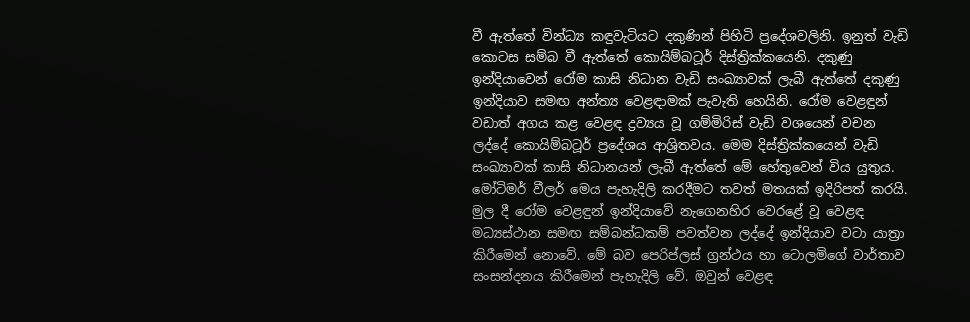වී ඇත්තේ වින්ධ්‍ය කඳුවැටියට දකුණින් පිහිටි ප්‍රදේශවලිනි. ඉනුත් වැඩි කොටස සම්බ වී ඇත්තේ කොයිම්බටූර් දිස්ත්‍රික්කයෙනි. දකුණු ඉන්දියාවෙන් රෝම කාසි නිධාන වැඩි සංඛ්‍යාවක් ලැබී ඇත්තේ දකුණු ඉන්දියාව සමඟ අන්ත්‍ය වෙළඳාමක් පැවැති හෙයිනි. රෝම වෙළඳුන් වඩාත් අගය කළ වෙළඳ ද්‍රව්‍යය වූ ගම්මිරිස් වැඩි වශයෙන් වචන ලද්දේ කොයිම්බටූර් ප්‍රදේශය ආශ්‍රිතවය. මෙම දිස්ත්‍රික්කයෙන් වැඩි සංඛ්‍යාවක් කාසි නිධානයන් ලැබී ඇත්තේ මේ හේතුවෙන් විය යුතුය. මෝටිමර් වීලර් මෙය පැහැදිලි කරදීමට තවත් මතයක් ඉදිරිපත් කරයි. මුල දී රෝම වෙළඳුන් ඉන්දියාවේ නැගෙනහිර වෙරළේ වූ වෙළඳ මධ්‍යස්ථාන සමඟ සම්බන්ධකම් පවත්වන ලද්දේ ඉන්දියාව වටා යාත්‍රා කිරීමෙන් නොවේ. මේ බව පෙරිප්ලස් ග්‍රන්ථය හා ටොලමිගේ වාර්තාව සංසන්දනය කිරීමෙන් පැහැදිලි වේ. ඔවුන් වෙළඳ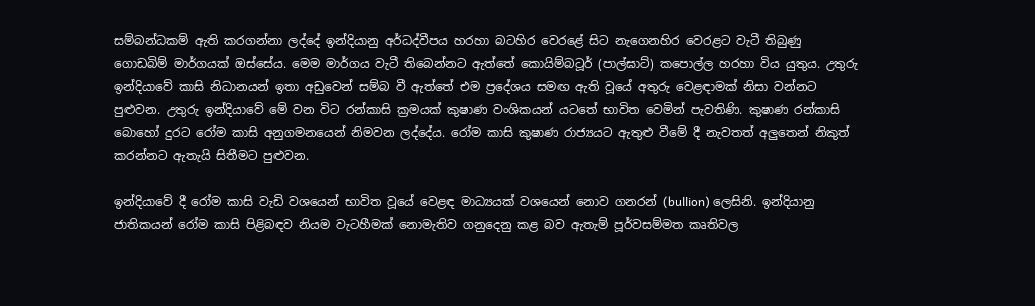සම්බන්ධකම් ඇති කරගන්නා ලද්දේ ඉන්දියානු අර්ධද්වීපය හරහා බටහිර වෙරළේ සිට නැගෙනහිර වෙරළට වැටී තිබුණු ගොඩබිම් මාර්ගයක් ඔස්සේය. මෙම මාර්ගය වැටී තිබෙන්නට ඇත්තේ කොයිම්බටූර් (පාල්ඝාට්) කපොල්ල හරහා විය යුතුය. උතුරු ඉන්දියාවේ කාසි නිධානයන් ඉතා අඩුවෙන් සම්බ වී ඇත්තේ එම ප්‍රදේශය සමඟ ඇති වූයේ අතුරු වෙළඳාමක් නිසා වන්නට පුළුවන. උතුරු ඉන්දියාවේ මේ වන විට රන්කාසි ක්‍රමයක් කුෂාණ වංශිකයන් යටතේ භාවිත වෙමින් පැවතිණි. කුෂාණ රන්කාසි බොහෝ දුරට රෝම කාසි අනුගමනයෙන් නිමවන ලද්දේය. රෝම කාසි කුෂාණ රාජ්‍යයට ඇතුළු වීමේ දී නැවතත් අලුතෙන් නිකුත් කරන්නට ඇතැයි සිතීමට පුළුවන.

ඉන්දියාවේ දී රෝම කාසි වැඩි වශයෙන් භාවිත වූයේ වෙළඳ මාධ්‍යයක් වශයෙන් නොව ගනරන් (bullion) ලෙසිනි. ඉන්දියානු ජාතිකයන් රෝම කාසි පිළිබඳව නියම වැටහීමක් නොමැතිව ගනුදෙනු කළ බව ඇතැම් පූර්වසම්මත කෘතිවල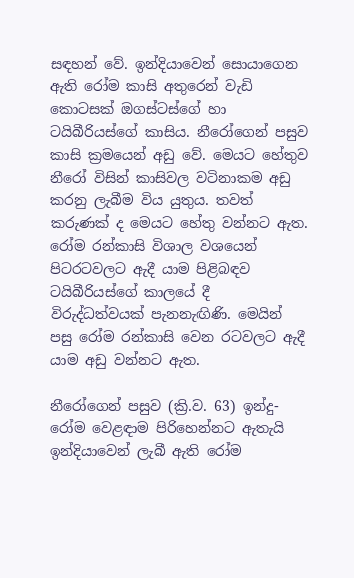සඳහන් වේ. ඉන්දියාවෙන් සොයාගෙන ඇති රෝම කාසි අතුරෙන් වැඩි කොටසක් ඔගස්ටස්ගේ හා ටයිබීරියස්ගේ කාසිය. නීරෝගෙන් පසුව කාසි ක්‍රමයෙන් අඩු වේ. මෙයට හේතුව නීරෝ විසින් කාසිවල වටිනාකම අඩු කරනු ලැබීම විය යුතුය. තවත් කරුණක් ද මෙයට හේතු වන්නට ඇත. රෝම රන්කාසි විශාල වශයෙන් පිටරටවලට ඇදී යාම පිළිබඳව ටයිබීරියස්ගේ කාලයේ දී විරුද්ධත්වයක් පැනනැඟිණි. මෙයින් පසු රෝම රන්කාසි වෙන රටවලට ඇදී යාම අඩු වන්නට ඇත.

නීරෝගෙන් පසුව (ක්‍රි.ව. 63) ඉන්දු-රෝම වෙළඳාම පිරිහෙන්නට ඇතැයි ඉන්දියාවෙන් ලැබී ඇති රෝම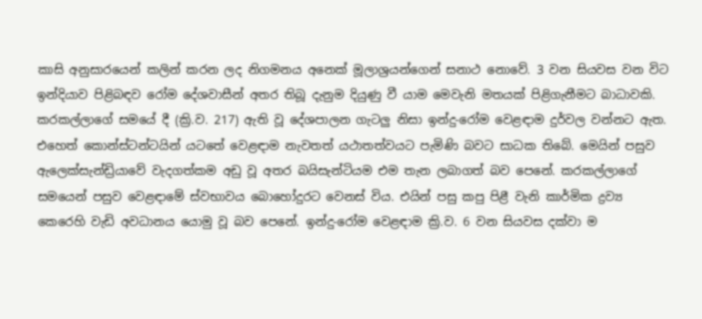කාසි අනුසාරයෙන් කලින් කරන ලද නිගමනය අනෙක් මූලාශ්‍රයන්ගෙන් සනාථ නොවේ. 3 වන සියවස වන විට ඉන්දියාව පිළිබඳව රෝම දේශවාසීන් අතර තිබූ දැනුම දියුණු වී යාම මෙවැනි මතයක් පිළිගැනීමට බාධාවකි. කරකල්ලාගේ සමයේ දී (ක්‍රි.ව. 217) ඇති වූ දේශපාලන ගැටලු නිසා ඉන්දු-රෝම වෙළඳාම දුර්වල වන්නට ඇත. එහෙත් කොන්ස්ටන්ටයින් යටතේ වෙළඳාම නැවතත් යථාතත්වයට පැමිණි බවට සාධක තිබේ. මෙයින් පසුව ඇලෙක්සැන්ඩ්‍රියාවේ වැදගත්කම අඩු වූ අතර බයිසැන්ටියම එම තැන ලබාගත් බව පෙනේ. කරකල්ලාගේ සමයෙන් පසුව වෙළඳාමේ ස්වභාවය බොහෝදුරට වෙනස් විය. එයින් පසු කපු පිළී වැනි කාර්මික ද්‍රව්‍ය කෙරෙහි වැඩි අවධානය යොමු වූ බව පෙනේ. ඉන්දු-රෝම වෙළඳාම ක්‍රි.ව. 6 වන සියවස දක්වා ම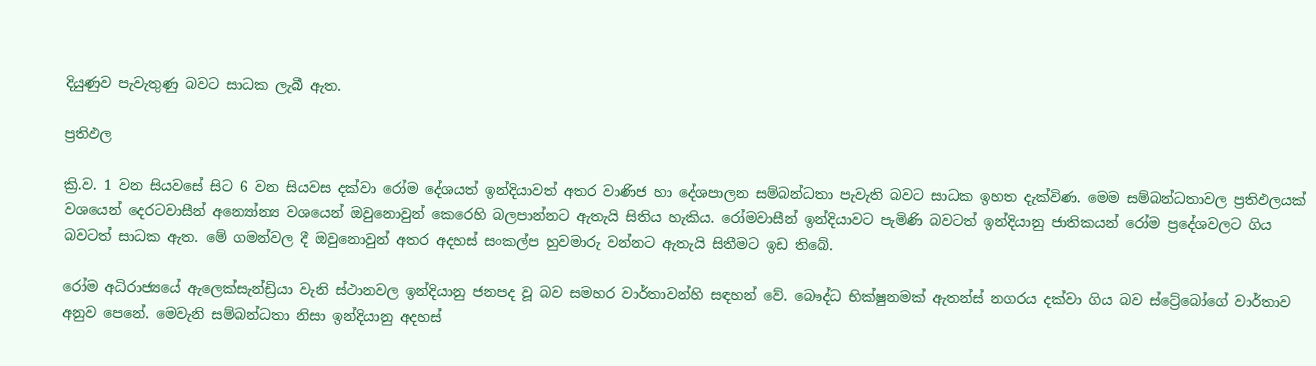දියුණුව පැවැතුණු බවට සාධක ලැබී ඇත.

ප්‍රතිඵල

ක්‍රි.ව. 1 වන සියවසේ සිට 6 වන සියවස දක්වා රෝම දේශයත් ඉන්දියාවත් අතර වාණිජ හා දේශපාලන සම්බන්ධතා පැවැති බවට සාධක ඉහත දැක්විණ. මෙම සම්බන්ධතාවල ප්‍රතිඵලයක් වශයෙන් දෙරටවාසීන් අන්‍යෝන්‍ය වශයෙන් ඔවුනොවුන් කෙරෙහි බලපාන්නට ඇතැයි සිතිය හැකිය. රෝමවාසීන් ඉන්දියාවට පැමිණි බවටත් ඉන්දියානු ජාතිකයන් රෝම ප්‍රදේශවලට ගිය බවටත් සාධක ඇත. මේ ගමන්වල දී ඔවුනොවුන් අතර අදහස් සංකල්ප හුවමාරු වන්නට ඇතැයි සිතීමට ඉඩ තිබේ.

රෝම අධිරාජ්‍යයේ ඇලෙක්සැන්ඩ්‍රියා වැනි ස්ථානවල ඉන්දියානු ජනපද වූ බව සමහර වාර්තාවන්හි සඳහන් වේ. බෞද්ධ භික්ෂුනමක් ඇතන්ස් නගරය දක්වා ගිය බව ස්ට්‍රේබෝගේ වාර්තාව අනුව පෙනේ. මෙවැනි සම්බන්ධතා නිසා ඉන්දියානු අදහස්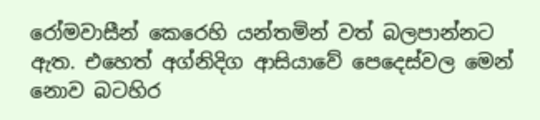රෝමවාසීන් කෙරෙහි යන්තමින් වත් බලපාන්නට ඇත. එහෙත් අග්නිදිග ආසියාවේ පෙදෙස්වල මෙන් නොව බටහිර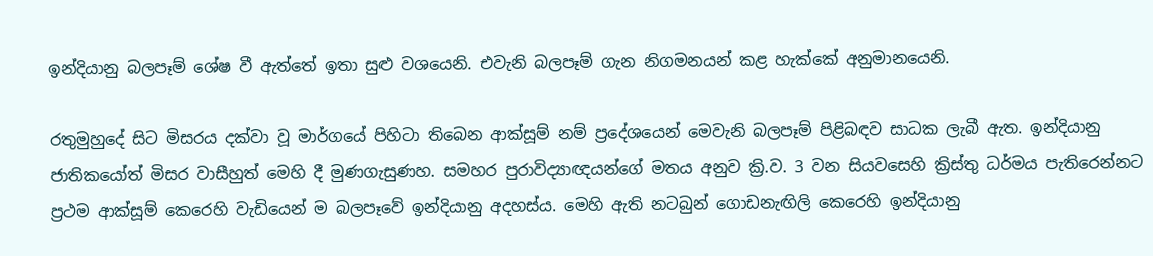ඉන්දියානු බලපෑම් ශේෂ වී ඇත්තේ ඉතා සුළු වශයෙනි. එවැනි බලපෑම් ගැන නිගමනයන් කළ හැක්කේ අනුමානයෙනි.

රතුමුහුදේ සිට මිසරය දක්වා වූ මාර්ගයේ පිහිටා තිබෙන ආක්සූම් නම් ප්‍රදේශයෙන් මෙවැනි බලපෑම් පිළිබඳව සාධක ලැබී ඇත. ඉන්දියානු ජාතිකයෝත් මිසර වාසීහුත් මෙහි දී මුණගැසුණහ. සමහර පුරාවිද්‍යාඥයන්ගේ මතය අනුව ක්‍රි.ව. 3 වන සියවසෙහි ක්‍රිස්තු ධර්මය පැතිරෙන්නට ප්‍රථම ආක්සූම් කෙරෙහි වැඩියෙන් ම බලපෑවේ ඉන්දියානු අදහස්ය. මෙහි ඇති නටබුන් ගොඩනැඟිලි කෙරෙහි ඉන්දියානු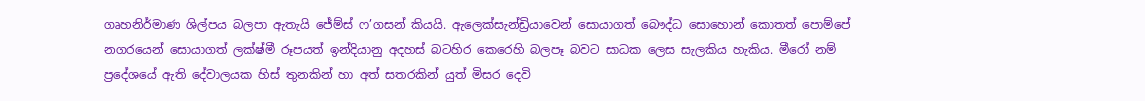ගෘහනිර්මාණ ශිල්පය බලපා ඇතැයි ජේම්ස් ෆ’ගසන් කියයි. ඇලෙක්සැන්ඩ්‍රියාවෙන් සොයාගත් බෞද්ධ සොහොන් කොතත් පොම්පේ නගරයෙන් සොයාගත් ලක්ෂ්මී රූපයත් ඉන්දියානු අදහස් බටහිර කෙරෙහි බලපෑ බවට සාධක ලෙස සැලකිය හැකිය. මීරෝ නම් ප්‍රදේශයේ ඇති දේවාලයක හිස් තුනකින් හා අත් සතරකින් යුත් මිසර දෙවි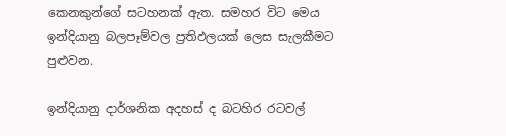කෙනකුන්ගේ සටහනක් ඇත. සමහර විට මෙය ඉන්දියානු බලපෑම්වල ප්‍රතිඵලයක් ලෙස සැලකීමට පුළුවන.

ඉන්දියානු දාර්ශනික අදහස් ද බටහිර රටවල්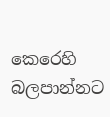කෙරෙහි බලපාන්නට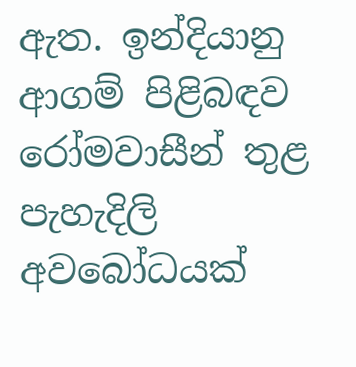ඇත. ඉන්දියානු ආගම් පිළිබඳව රෝමවාසීන් තුළ පැහැදිලි අවබෝධයක්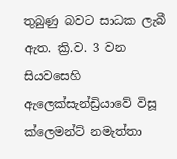තුබුණු බවට සාධක ලැබී ඇත. ක්‍රි.ව. 3 වන සියවසෙහි ඇලෙක්සැන්ඩ්‍රියාවේ විසූ ක්ලෙමන්ට් නමැත්තා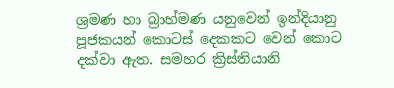ශ්‍රමණ හා බ්‍රාහ්මණ යනුවෙන් ඉන්දියානු පූජකයන් කොටස් දෙකකට වෙන් කොට දක්වා ඇත. සමහර ක්‍රිස්තියානි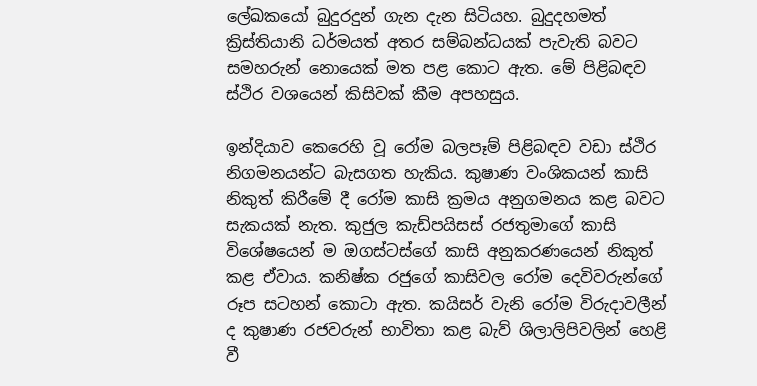ලේඛකයෝ බුදුරදුන් ගැන දැන සිටියහ. බුදුදහමත් ක්‍රිස්තියානි ධර්මයත් අතර සම්බන්ධයක් පැවැති බවට සමහරුන් නොයෙක් මත පළ කොට ඇත. මේ පිළිබඳව ස්ථිර වශයෙන් කිසිවක් කීම අපහසුය.

ඉන්දියාව කෙරෙහි වූ රෝම බලපෑම් පිළිබඳව වඩා ස්ථිර නිගමනයන්ට බැසගත හැකිය. කුෂාණ වංශිකයන් කාසි නිකුත් කිරීමේ දී රෝම කාසි ක්‍රමය අනුගමනය කළ බවට සැකයක් නැත. කුජුල කැඩ්පයිසස් රජතුමාගේ කාසි විශේෂයෙන් ම ඔගස්ටස්ගේ කාසි අනුකරණයෙන් නිකුත් කළ ඒවාය. කනිෂ්ක රජුගේ කාසිවල රෝම දෙවිවරුන්‍ගේ රූප සටහන් කොටා ඇත. කයිසර් වැනි රෝම විරුදාවලීන් ද කුෂාණ රජවරුන් භාවිතා කළ බැව් ශිලාලිපිවලින් හෙළි වී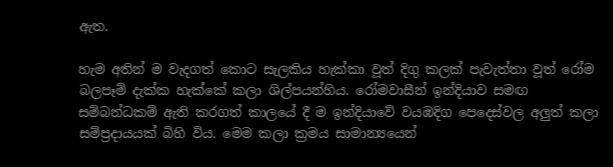ඇත.

හැම අතින් ම වැදගත් කොට සැලකිය හැක්කා වූත් දිගු කලක් පැවැත්තා වූත් රෝම බලපෑම් දැක්ක හැක්කේ කලා ශිල්පයන්හිය. රෝමවාසීන් ඉන්දියාව සමඟ සම්බන්ධකම් ඇති කරගත් කාලයේ දී ම ඉන්දියාවේ වයඹදිග පෙදෙස්වල අලුත් කලා සම්ප්‍රදායයක් බිහි විය. මෙම කලා ක්‍රමය සාමාන්‍යයෙන්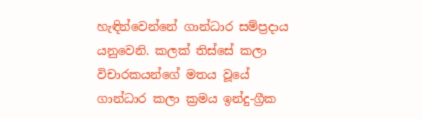හැඳින්වෙන්නේ ගාන්ධාර සම්ප්‍රදාය යනුවෙනි. කලක් තිස්සේ කලා විචාරකයන්ගේ මතය වූයේ ගාන්ධාර කලා ක්‍රමය ඉන්දු-ග්‍රීක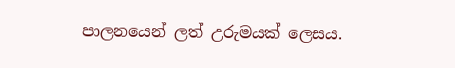පාලනයෙන් ලත් උරුමයක් ලෙසය.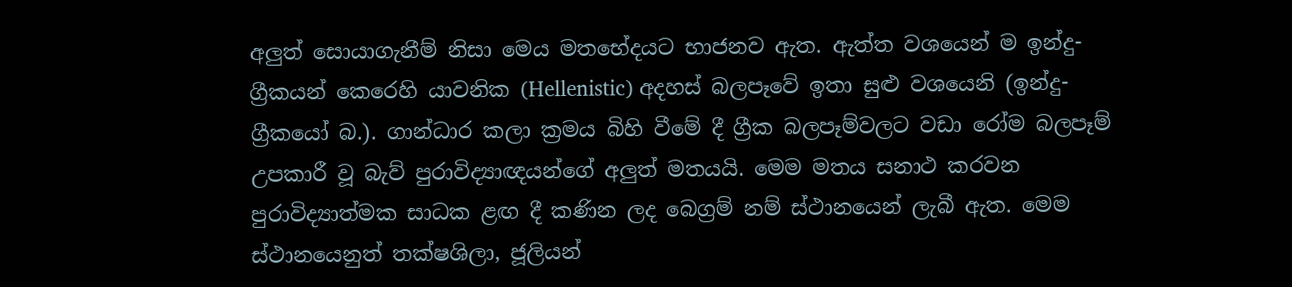අලුත් සොයාගැනීම් නිසා මෙය මතභේදයට භාජනව ඇත. ඇත්ත වශයෙන් ම ඉන්දු-ග්‍රීකයන් කෙරෙහි යාවනික (Hellenistic) අදහස් බලපෑවේ ඉතා සුළු වශයෙනි (ඉන්දු-ග්‍රීකයෝ බ.). ගාන්ධාර කලා ක්‍රමය බිහි වීමේ දී ග්‍රීක බලපෑම්වලට වඩා රෝම බලපෑම් උපකාරී වූ බැව් පුරාවිද්‍යාඥයන්ගේ අලුත් මතයයි. මෙම මතය සනාථ කරවන පුරාවිද්‍යාත්මක සාධක ළඟ දී කණින ලද බෙග්‍රම් නම් ස්ථානයෙන් ලැබී ඇත. මෙම ස්ථානයෙනුත් තක්ෂශිලා, ජූලියන්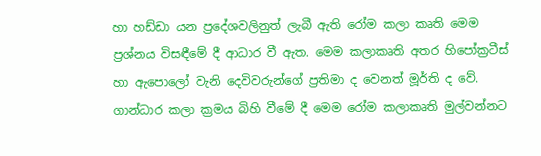හා හඩ්ඩා යන ප්‍රදේශවලිනුත් ලැබී ඇති රෝම කලා කෘති මෙම ප්‍රශ්නය විසඳීමේ දී ආධාර වී ඇත. මෙම කලාකෘති අතර හිපෝක්‍රටීස් හා ඇපොලෝ වැනි දෙවිවරුන්ගේ ප්‍රතිමා ද වෙනත් මූර්ති ද වේ. ගාන්ධාර කලා ක්‍රමය බිහි වීමේ දී මෙම රෝම කලාකෘති මුල්වන්නට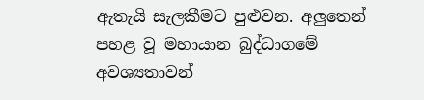ඇතැයි සැලකීමට පුළුවන. අලුතෙන් පහළ වූ මහායාන බුද්ධාගමේ අවශ්‍යතාවන්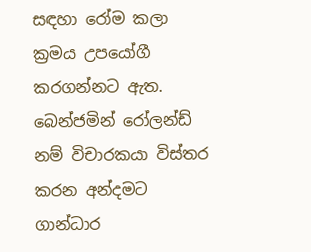සඳහා රෝම කලා ක්‍රමය උපයෝගී කරගන්නට ඇත. බෙන්ජමින් රෝලන්ඩ් නම් විචාරකයා විස්තර කරන අන්දමට ගාන්ධාර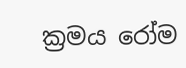ක්‍රමය රෝම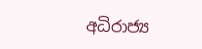අධිරාජ්‍ය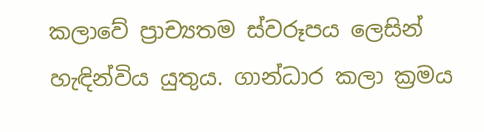කලාවේ ප්‍රාච්‍යතම ස්වරූපය ලෙසින් හැඳින්විය යුතුය. ගාන්ධාර කලා ක්‍රමය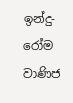ඉන්දු-රෝම වාණිජ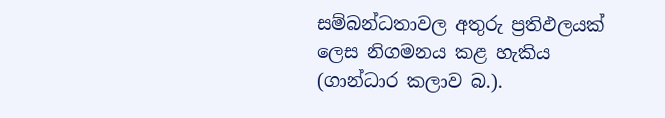සම්බන්ධතාවල අතුරු ප්‍රතිඵලයක් ලෙස නිගමනය කළ හැකිය (ගාන්ධාර කලාව බ.).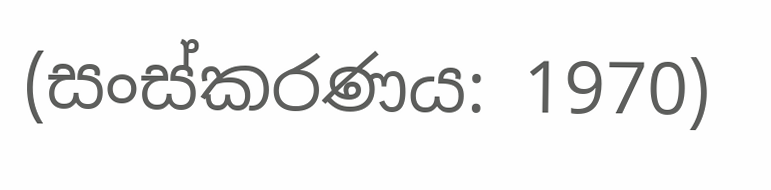(සංස්කරණය: 1970)